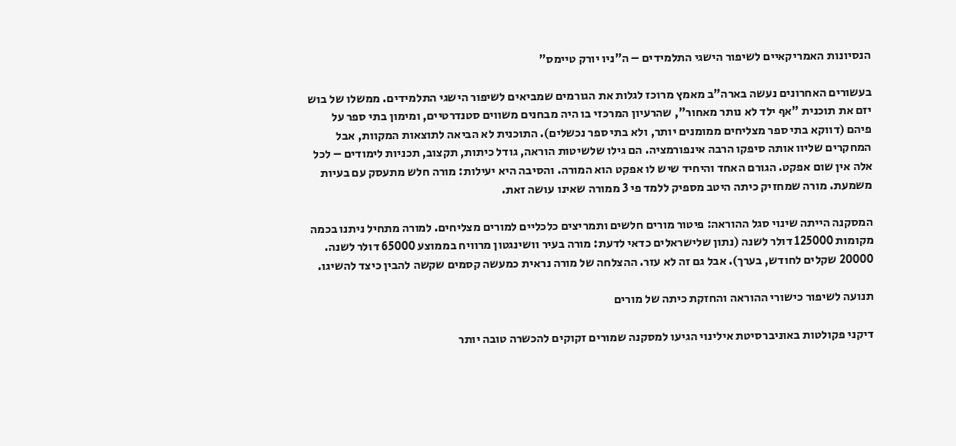הנסיונות האמריקאיים לשיפור הישגי התלמידים – ה"ניו יורק טיימס"

בעשורים האחרונים נעשה בארה"ב מאמץ מרוכז לגלות את הגורמים שמביאים לשיפור הישגי התלמידים. ממשלו של בוש יזם את תוכנית "אף ילד לא נותר מאחור", שהרעיון המרכזי בו היה מבחנים משווים סטנדרטיים, ומימון בתי ספר על פיהם (דווקא בתי ספר מצליחים ממומנים יותר, ולא בתי ספר נכשלים). התוכנית לא הביאה לתוצאות המקוות, אבל המחקרים שליוו אותה סיפקו הרבה אינפורמציה. הם גילו שלשיטות הוראה, גודל כיתות, תקצוב, תכניות לימודים – לכל אלה אין שום אפקט. הגורם האחד והיחיד שיש לו אפקט הוא המורה. והסיבה היא יעילות: מורה חלש מתעסק עם בעיות משמעת. מורה שמחזיק כיתה היטב מספיק ללמד פי 3 ממורה שאינו עושה זאת.

המסקנה הייתה שינוי סגל ההוראה: פיטור מורים חלשים ותמריצים כלכליים למורים מצליחים. למורה מתחיל ניתנו בכמה מקומות 125000 דולר לשנה (נתון שלישראלים כדאי לדעת: מורה בעיר וושינגטון מרוויח בממוצע 65000 דולר לשנה. 20000 שקלים לחודש, בערך). אבל גם זה לא עזר. ההצלחה של מורה נראית כמעשה קסמים שקשה להבין כיצד להשיגו.

תנועה לשיפור כישורי ההוראה והחזקת כיתה של מורים

דיקני פקולטות באוניברסיטת אילינוי הגיעו למסקנה שמורים זקוקים להכשרה טובה יותר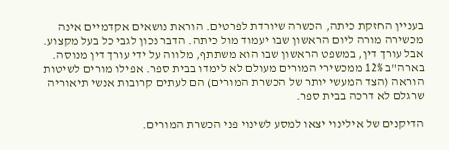בעניין החזקת כיתה, הכשרה שיורדת לפרטים. הוראת נושאים אקדמיים אינה מכשירה מורה ליום הראשון שבו יעמוד מול כיתה. הדבר נכון לגבי כל בעל מקצוע. אבל עורך דין, במשפט הראשון שבו הוא משתתף, מלווה על ידי עורך דין מנוסה. בארה"ב 12% ממכשירי המורים מעולם לא לימדו בבית ספר. אפילו מורים לשיטות הוראה (הצד המעשי יותר של הכשרת המורים) הם לעתים קרובות אנשי תיאוריה שרגלם לא דרכה בבית ספר.

הדיקנים של אילינוי יצאו למסע לשינוי פני הכשרת המורים.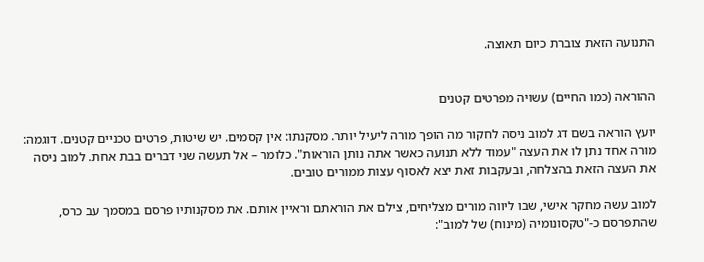התנועה הזאת צוברת כיום תאוצה.


ההוראה (כמו החיים) עשויה מפרטים קטנים

יועץ הוראה בשם דג למוב ניסה לחקור מה הופך מורה ליעיל יותר. מסקנתו: אין קסמים. יש שיטות, פרטים טכניים קטנים. דוגמה: מורה אחד נתן לו את העצה "עמוד ללא תנועה כאשר אתה נותן הוראות". כלומר – אל תעשה שני דברים בבת אחת. למוב ניסה את העצה הזאת בהצלחה, ובעקבות זאת יצא לאסוף עצות ממורים טובים.

למוב עשה מחקר אישי, שבו ליווה מורים מצליחים, צילם את הוראתם וראיין אותם. את מסקנותיו פרסם במסמך עב כרס, שהתפרסם כ-"טקסונומיה (מינוח) של למוב":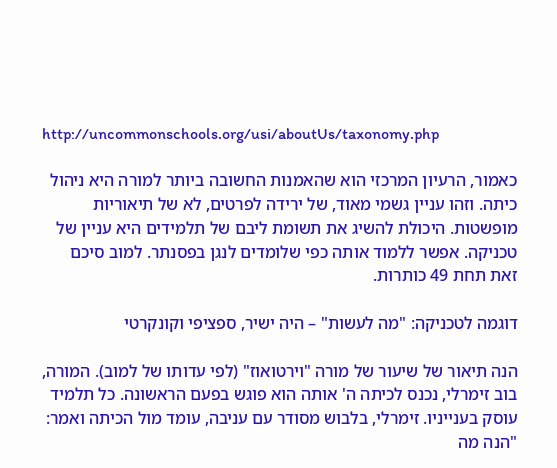http://uncommonschools.org/usi/aboutUs/taxonomy.php

כאמור, הרעיון המרכזי הוא שהאמנות החשובה ביותר למורה היא ניהול כיתה. וזהו עניין גשמי מאוד, של ירידה לפרטים, לא של תיאוריות מופשטות. היכולת להשיג את תשומת ליבם של תלמידים היא עניין של טכניקה. אפשר ללמוד אותה כפי שלומדים לנגן בפסנתר. למוב סיכם זאת תחת 49 כותרות.

דוגמה לטכניקה: "מה לעשות" – היה ישיר, ספציפי וקונקרטי

הנה תיאור של שיעור של מורה "וירטואוז" (לפי עדותו של למוב). המורה, בוב זימרלי, נכנס לכיתה ה' אותה הוא פוגש בפעם הראשונה. כל תלמיד עוסק בענייניו. זימרלי, בלבוש מסודר עם עניבה, עומד מול הכיתה ואמר: "הנה מה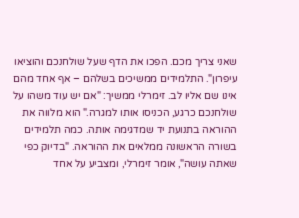שאני צריך מכם. הפכו את הדף שעל שולחנכם והוציאו עיפרון". התלמידים ממשיכים בשלהם – אף אחד מהם אינו שם אליו לב. זימרלי ממשיך: "אם יש עוד משהו על שולחנכם כרגע, הכניסו אותו למגרה." הוא מלווה את ההוראה בתנועת יד שמדגימה אותה. כמה תלמידים בשורה הראשונה ממלאים את ההוראה. "בדיוק כפי שאתה עושה", אומר זימרלי, ומצביע על אחד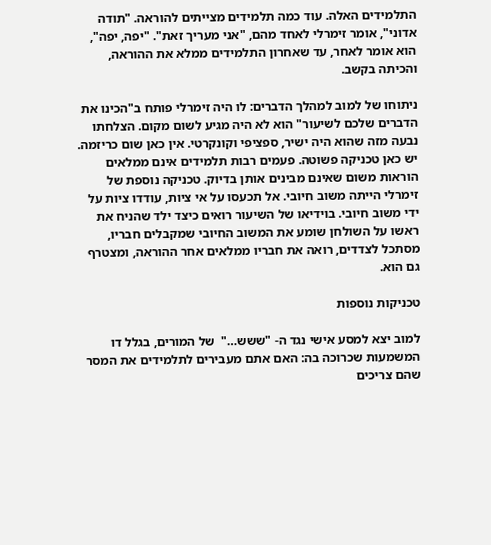התלמידים האלה. עוד כמה תלמידים מצייתים להוראה. "תודה אדוני", אומר זימרלי לאחד מהם, "אני מעריך זאת". "יפה, יפה", הוא אומר לאחר, עד שאחרון התלמידים ממלא את ההוראה, והכיתה בקשב.

ניתוחו של למוב למהלך הדברים: לו היה זימרלי פותח ב"הכינו את הדברים שלכם לשיעור" הוא לא היה מגיע לשום מקום. הצלחתו נבעה מזה שהוא היה ישיר, ספציפי וקונקרטי. אין כאן שום כריזמה. יש כאן טכניקה פשוטה. פעמים רבות תלמידים אינם ממלאים הוראות משום שאינם מבינים אותן בדיוק. טכניקה נוספת של זימרלי הייתה משוב חיובי. אל תכעסו על אי ציות, עודדו ציות על ידי משוב חיובי. בוידיאו של השיעור רואים כיצד ילד שהניח את ראשו על השולחן שומע את המשוב החיובי שמקבלים חבריו, מסתכל לצדדים, רואה את חבריו ממלאים אחר ההוראה, ומצטרף גם הוא.

טכניקות נוספות

למוב יצא למסע אישי נגד ה- "ששש…"  של המורים, בגלל דו המשמעות שכרוכה בה: האם אתם מעבירים לתלמידים את המסר שהם צריכים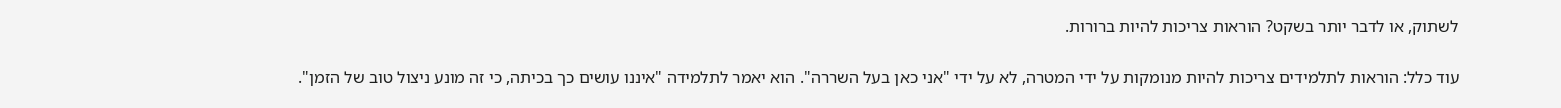לשתוק, או לדבר יותר בשקט? הוראות צריכות להיות ברורות.

עוד כלל: הוראות לתלמידים צריכות להיות מנומקות על ידי המטרה, לא על ידי "אני כאן בעל השררה". הוא יאמר לתלמידה "איננו עושים כך בכיתה, כי זה מונע ניצול טוב של הזמן".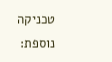טכניקה נוספת: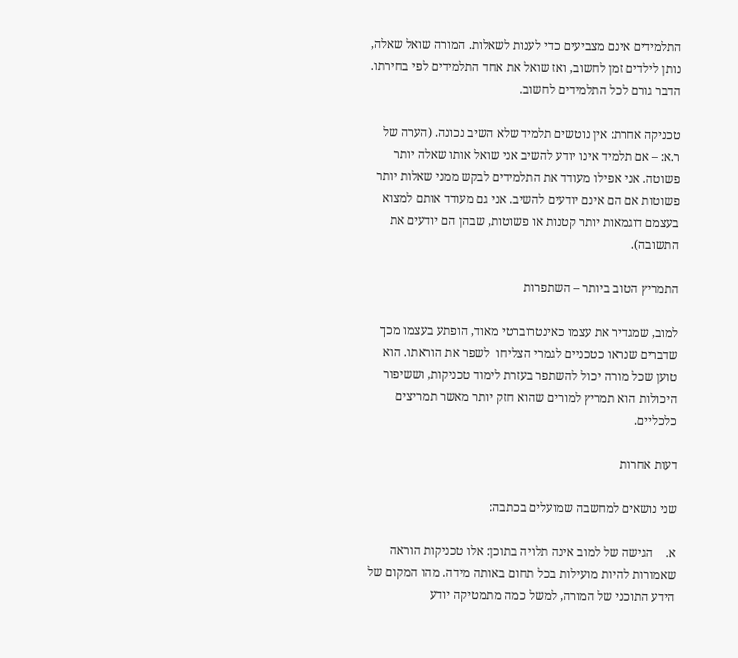התלמידים אינם מצביעים כדי לענות לשאלות. המורה שואל שאלה, נותן לילדים זמן לחשוב, ואז שואל את אחד התלמידים לפי בחירתו. הדבר גורם לכל התלמידים לחשוב.

טכניקה אחרת: אין נוטשים תלמיד שלא השיב נכונה. (הערה של ר.א: – אם תלמיד אינו יודע להשיב אני שואל אותו שאלה יותר פשוטה. אני אפילו מעודד את התלמידים לבקש ממני שאלות יותר פשוטות אם הם אינם יודעים להשיב. אני גם מעודד אותם למצוא בעצמם דוגמאות יותר קטנות או פשוטות, שבהן הם יודעים את התשובה).

התמריץ הטוב ביותר – השתפרות

למוב, שמגדיר את עצמו כאינטרוברטי מאוד, הופתע בעצמו מכך שדברים שנראו כטכניים לגמרי הצליחו  לשפר את הוראתו. הוא טוען שכל מורה יכול להשתפר בעזרת לימוד טכניקות, וששיפור היכולות הוא תמריץ למורים שהוא חזק יותר מאשר תמריצים כלכליים.

דעות אחרות

שני נושאים למחשבה שמועלים בכתבה:

א.    הגישה של למוב אינה תלויה בתוכן: אלו טכניקות הוראה שאמורות להיות מועילות בכל תחום באותה מידה. מהו המקום של הידע התוכני של המורה, למשל כמה מתמטיקה יודע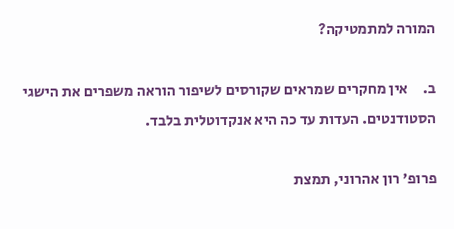המורה למתמטיקה?

ב.     אין מחקרים שמראים שקורסים לשיפור הוראה משפרים את הישגי הסטודנטים. העדות עד כה היא אנקדוטלית בלבד.

פרופ' רון אהרוני, תמצת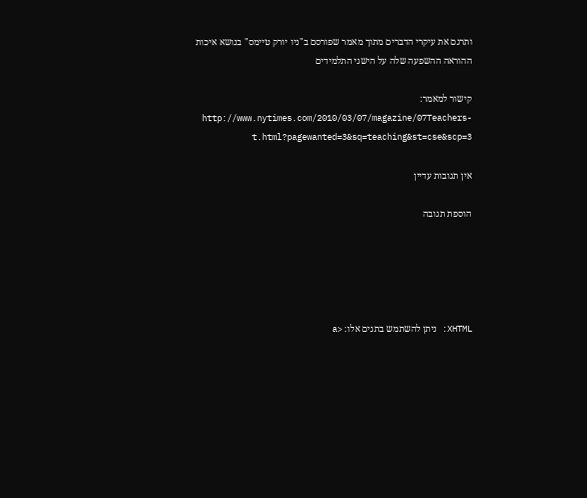ותרגם את עיקרי הדברים מתוך מאמר שפורסם ב"ניו יורק טיימס" בנושא איכות ההוראה ההשפעה שלה על הישגי התלמידים

קישור למאמר: http://www.nytimes.com/2010/03/07/magazine/07Teachers-t.html?pagewanted=3&sq=teaching&st=cse&scp=3

אין תגובות עדיין

הוספת תגובה





XHTML: ניתן להשתמש בתגים אלו: <a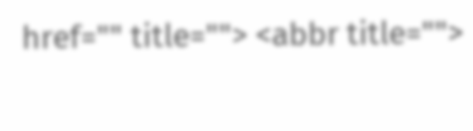href="" title=""> <abbr title="">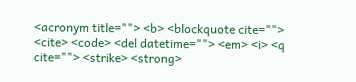<acronym title=""> <b> <blockquote cite=""> <cite> <code> <del datetime=""> <em> <i> <q cite=""> <strike> <strong>